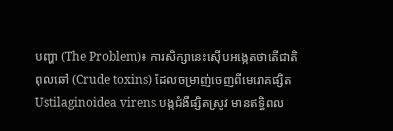បញ្ហា (The Problem)៖ ការសិក្សានេះស៊ើបអង្កេតថាតើជាតិពុលឆៅ (Crude toxins) ដែលចម្រាញ់ចេញពីមេរោគផ្សិត Ustilaginoidea virens បង្កជំងឺផ្សិតស្រូវ មានឥទ្ធិពល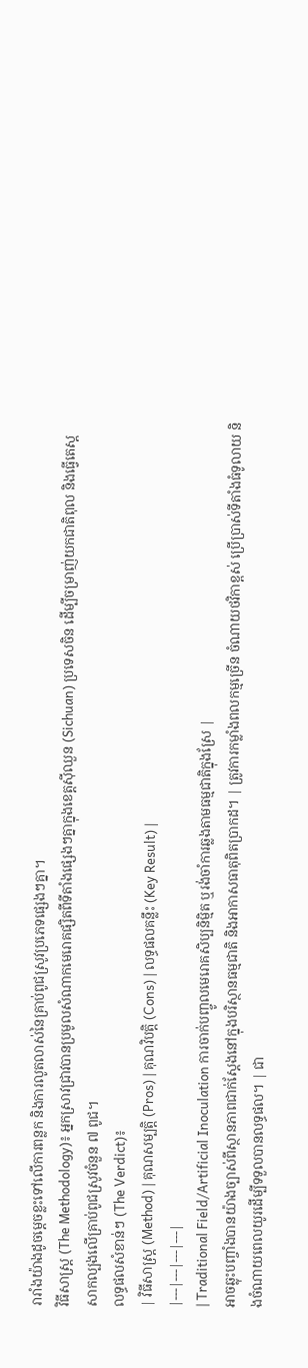រារាំងយ៉ាងដូចម្តេចខ្លះទៅលើការពន្លក និងការលូតលាស់នៃគ្រាប់ពូជស្រូវប្រភេទផ្សេងៗគ្នា។
វិធីសាស្ត្រ (The Methodology)៖ អ្នកស្រាវជ្រាវបានប្រមូលសំណាកមេរោគផ្សិតពីទីតាំងផ្សេងៗគ្នាក្នុងខេត្តស៊ីឈួន (Sichuan) ប្រទេសចិន ដើម្បីចម្រាញ់យកជាតិពុល និងធ្វើតេស្តសាកល្បងលើគ្រាប់ពូជស្រូវចំនួន ៧ ពូជ។
លទ្ធផលសំខាន់ៗ (The Verdict)៖
| វិធីសាស្ត្រ (Method) | គុណសម្បត្តិ (Pros) | គុណវិបត្តិ (Cons) | លទ្ធផលគន្លឹះ (Key Result) |
|---|---|---|---|
| Traditional Field/Artificial Inoculation ការចាក់បញ្ចូលមេរោគសិប្បនិម្មិត ឬរង់ចាំការឆ្លងតាមធម្មជាតិក្នុងស្រែ |
អាចឆ្លុះបញ្ចាំងបានយ៉ាងច្បាស់ពីស្ថានភាពជាក់ស្តែងនៅក្នុងបរិស្ថានធម្មជាតិ និងអាកាសធាតុពិតប្រាកដ។ | ត្រូវការកម្លាំងពលកម្មច្រើន ចំណាយថវិកាខ្ពស់ ប្រើប្រាស់ទីតាំងធំទូលាយ និងចំណាយពេលយូរដើម្បីទទួលបានលទ្ធផល។ | ជា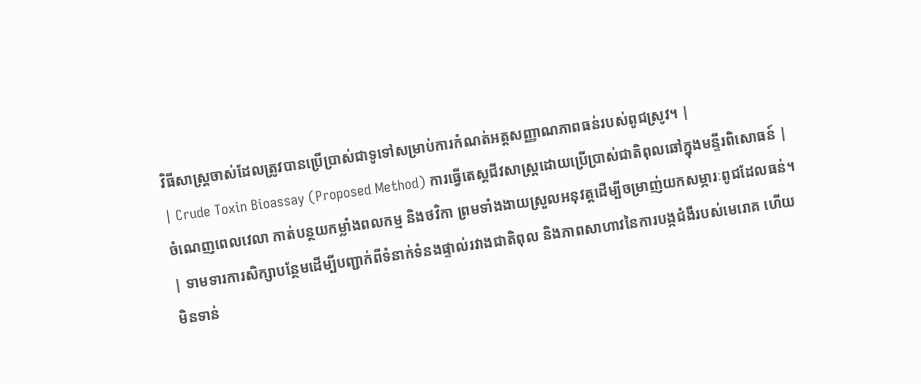វិធីសាស្រ្តចាស់ដែលត្រូវបានប្រើប្រាស់ជាទូទៅសម្រាប់ការកំណត់អត្តសញ្ញាណភាពធន់របស់ពូជស្រូវ។ |
| Crude Toxin Bioassay (Proposed Method) ការធ្វើតេស្តជីវសាស្ត្រដោយប្រើប្រាស់ជាតិពុលឆៅក្នុងមន្ទីរពិសោធន៍ |
ចំណេញពេលវេលា កាត់បន្ថយកម្លាំងពលកម្ម និងថវិកា ព្រមទាំងងាយស្រួលអនុវត្តដើម្បីចម្រាញ់យកសម្ភារៈពូជដែលធន់។ | ទាមទារការសិក្សាបន្ថែមដើម្បីបញ្ជាក់ពីទំនាក់ទំនងផ្ទាល់រវាងជាតិពុល និងភាពសាហាវនៃការបង្កជំងឺរបស់មេរោគ ហើយមិនទាន់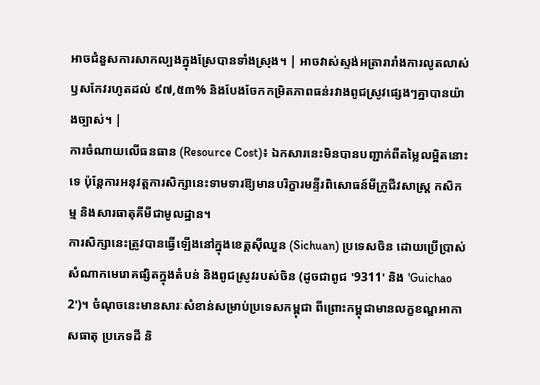អាចជំនួសការសាកល្បងក្នុងស្រែបានទាំងស្រុង។ | អាចវាស់ស្ទង់អត្រារារាំងការលូតលាស់ឫសកែវរហូតដល់ ៩៧,៥៣% និងបែងចែកកម្រិតភាពធន់រវាងពូជស្រូវផ្សេងៗគ្នាបានយ៉ាងច្បាស់។ |
ការចំណាយលើធនធាន (Resource Cost)៖ ឯកសារនេះមិនបានបញ្ជាក់ពីតម្លៃលម្អិតនោះទេ ប៉ុន្តែការអនុវត្តការសិក្សានេះទាមទារឱ្យមានបរិក្ខារមន្ទីរពិសោធន៍មីក្រូជីវសាស្ត្រ កសិកម្ម និងសារធាតុគីមីជាមូលដ្ឋាន។
ការសិក្សានេះត្រូវបានធ្វើឡើងនៅក្នុងខេត្តស៊ីឈួន (Sichuan) ប្រទេសចិន ដោយប្រើប្រាស់សំណាកមេរោគផ្សិតក្នុងតំបន់ និងពូជស្រូវរបស់ចិន (ដូចជាពូជ '9311' និង 'Guichao 2')។ ចំណុចនេះមានសារៈសំខាន់សម្រាប់ប្រទេសកម្ពុជា ពីព្រោះកម្ពុជាមានលក្ខខណ្ឌអាកាសធាតុ ប្រភេទដី និ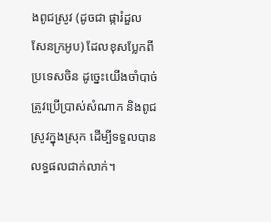ងពូជស្រូវ (ដូចជា ផ្ការំដួល សែនក្រអូប) ដែលខុសប្លែកពីប្រទេសចិន ដូច្នេះយើងចាំបាច់ត្រូវប្រើប្រាស់សំណាក និងពូជស្រូវក្នុងស្រុក ដើម្បីទទួលបានលទ្ធផលជាក់លាក់។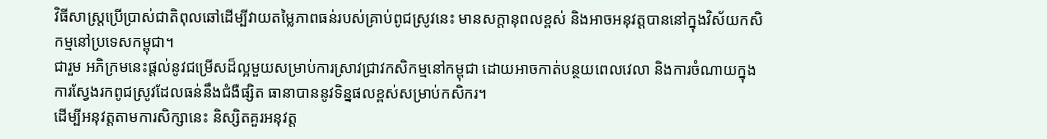វិធីសាស្រ្តប្រើប្រាស់ជាតិពុលឆៅដើម្បីវាយតម្លៃភាពធន់របស់គ្រាប់ពូជស្រូវនេះ មានសក្តានុពលខ្ពស់ និងអាចអនុវត្តបាននៅក្នុងវិស័យកសិកម្មនៅប្រទេសកម្ពុជា។
ជារួម អភិក្រមនេះផ្តល់នូវជម្រើសដ៏ល្អមួយសម្រាប់ការស្រាវជ្រាវកសិកម្មនៅកម្ពុជា ដោយអាចកាត់បន្ថយពេលវេលា និងការចំណាយក្នុងការស្វែងរកពូជស្រូវដែលធន់នឹងជំងឺផ្សិត ធានាបាននូវទិន្នផលខ្ពស់សម្រាប់កសិករ។
ដើម្បីអនុវត្តតាមការសិក្សានេះ និស្សិតគួរអនុវត្ត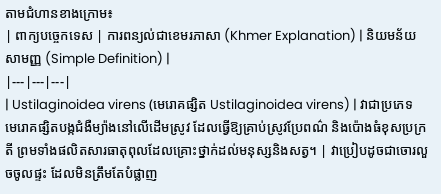តាមជំហានខាងក្រោម៖
| ពាក្យបច្ចេកទេស | ការពន្យល់ជាខេមរភាសា (Khmer Explanation) | និយមន័យសាមញ្ញ (Simple Definition) |
|---|---|---|
| Ustilaginoidea virens (មេរោគផ្សិត Ustilaginoidea virens) | វាជាប្រភេទមេរោគផ្សិតបង្កជំងឺម្យ៉ាងនៅលើដើមស្រូវ ដែលធ្វើឱ្យគ្រាប់ស្រូវប្រែពណ៌ និងប៉ោងធំខុសប្រក្រតី ព្រមទាំងផលិតសារធាតុពុលដែលគ្រោះថ្នាក់ដល់មនុស្សនិងសត្វ។ | វាប្រៀបដូចជាចោរលួចចូលផ្ទះ ដែលមិនត្រឹមតែបំផ្លាញ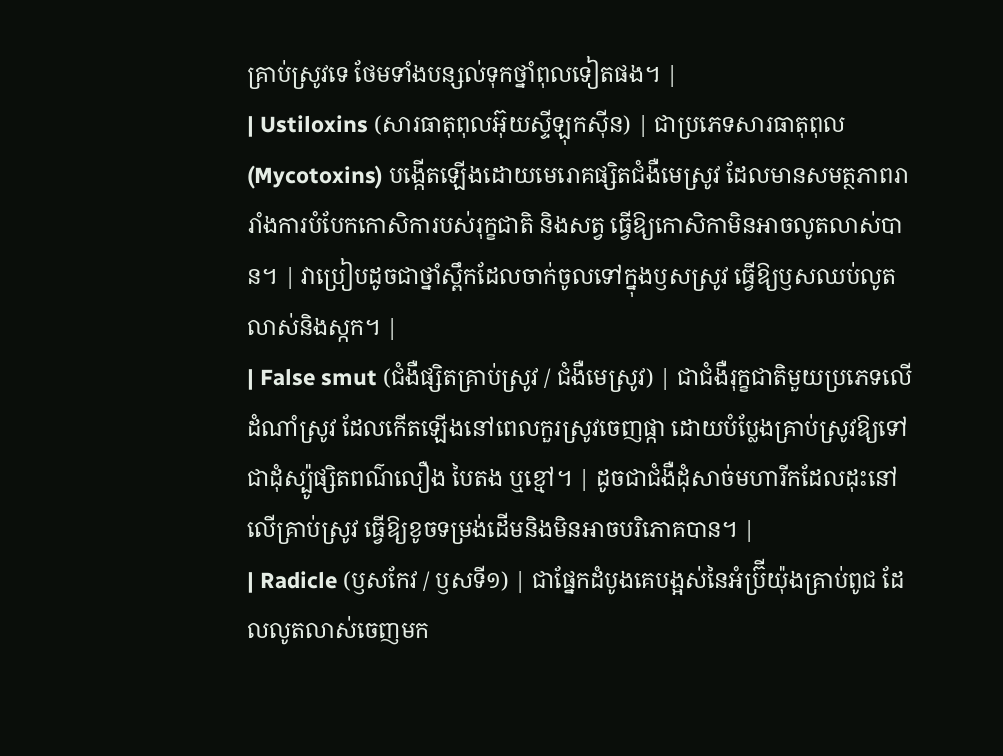គ្រាប់ស្រូវទេ ថែមទាំងបន្សល់ទុកថ្នាំពុលទៀតផង។ |
| Ustiloxins (សារធាតុពុលអ៊ុយស្ទីឡុកស៊ីន) | ជាប្រភេទសារធាតុពុល (Mycotoxins) បង្កើតឡើងដោយមេរោគផ្សិតជំងឺមេស្រូវ ដែលមានសមត្ថភាពរារាំងការបំបែកកោសិការបស់រុក្ខជាតិ និងសត្វ ធ្វើឱ្យកោសិកាមិនអាចលូតលាស់បាន។ | វាប្រៀបដូចជាថ្នាំស្ពឹកដែលចាក់ចូលទៅក្នុងឫសស្រូវ ធ្វើឱ្យឫសឈប់លូតលាស់និងស្កក។ |
| False smut (ជំងឺផ្សិតគ្រាប់ស្រូវ / ជំងឺមេស្រូវ) | ជាជំងឺរុក្ខជាតិមួយប្រភេទលើដំណាំស្រូវ ដែលកើតឡើងនៅពេលកួរស្រូវចេញផ្កា ដោយបំប្លែងគ្រាប់ស្រូវឱ្យទៅជាដុំស្ប៉ូផ្សិតពណ៌លឿង បៃតង ឬខ្មៅ។ | ដូចជាជំងឺដុំសាច់មហារីកដែលដុះនៅលើគ្រាប់ស្រូវ ធ្វើឱ្យខូចទម្រង់ដើមនិងមិនអាចបរិភោគបាន។ |
| Radicle (ឫសកែវ / ឫសទី១) | ជាផ្នែកដំបូងគេបង្អស់នៃអំប្រ៊ីយ៉ុងគ្រាប់ពូជ ដែលលូតលាស់ចេញមក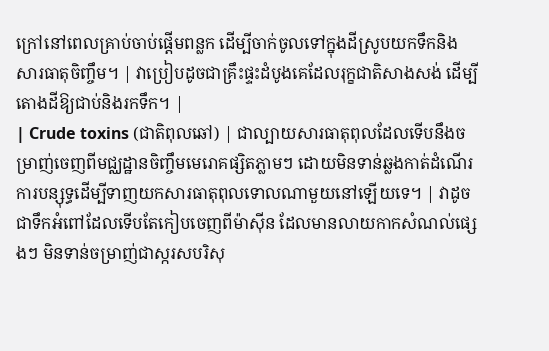ក្រៅនៅពេលគ្រាប់ចាប់ផ្តើមពន្លក ដើម្បីចាក់ចូលទៅក្នុងដីស្រូបយកទឹកនិងសារធាតុចិញ្ចឹម។ | វាប្រៀបដូចជាគ្រឹះផ្ទះដំបូងគេដែលរុក្ខជាតិសាងសង់ ដើម្បីតោងដីឱ្យជាប់និងរកទឹក។ |
| Crude toxins (ជាតិពុលឆៅ) | ជាល្បាយសារធាតុពុលដែលទើបនឹងចម្រាញ់ចេញពីមជ្ឈដ្ឋានចិញ្ចឹមមេរោគផ្សិតភ្លាមៗ ដោយមិនទាន់ឆ្លងកាត់ដំណើរការបន្សុទ្ធដើម្បីទាញយកសារធាតុពុលទោលណាមួយនៅឡើយទេ។ | វាដូចជាទឹកអំពៅដែលទើបតែកៀបចេញពីម៉ាស៊ីន ដែលមានលាយកាកសំណល់ផ្សេងៗ មិនទាន់ចម្រាញ់ជាស្ករសបរិសុ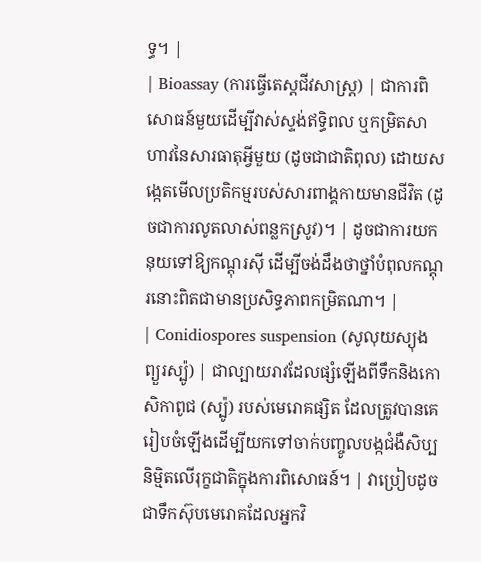ទ្ធ។ |
| Bioassay (ការធ្វើតេស្តជីវសាស្ត្រ) | ជាការពិសោធន៍មួយដើម្បីវាស់ស្ទង់ឥទ្ធិពល ឬកម្រិតសាហាវនៃសារធាតុអ្វីមួយ (ដូចជាជាតិពុល) ដោយសង្កេតមើលប្រតិកម្មរបស់សារពាង្គកាយមានជីវិត (ដូចជាការលូតលាស់ពន្លកស្រូវ)។ | ដូចជាការយកនុយទៅឱ្យកណ្តុរស៊ី ដើម្បីចង់ដឹងថាថ្នាំបំពុលកណ្តុរនោះពិតជាមានប្រសិទ្ធភាពកម្រិតណា។ |
| Conidiospores suspension (សូលុយស្យុងព្យួរស្ប៉ូ) | ជាល្បាយរាវដែលផ្សំឡើងពីទឹកនិងកោសិកាពូជ (ស្ប៉ូ) របស់មេរោគផ្សិត ដែលត្រូវបានគេរៀបចំឡើងដើម្បីយកទៅចាក់បញ្ចូលបង្កជំងឺសិប្បនិម្មិតលើរុក្ខជាតិក្នុងការពិសោធន៍។ | វាប្រៀបដូចជាទឹកស៊ុបមេរោគដែលអ្នកវិ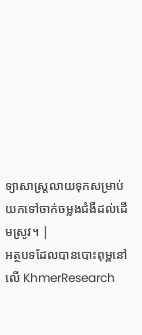ទ្យាសាស្ត្រលាយទុកសម្រាប់យកទៅចាក់ចម្លងជំងឺដល់ដើមស្រូវ។ |
អត្ថបទដែលបានបោះពុម្ពនៅលើ KhmerResearch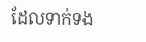ដែលទាក់ទង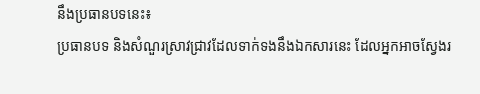នឹងប្រធានបទនេះ៖
ប្រធានបទ និងសំណួរស្រាវជ្រាវដែលទាក់ទងនឹងឯកសារនេះ ដែលអ្នកអាចស្វែងរ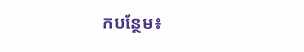កបន្ថែម៖